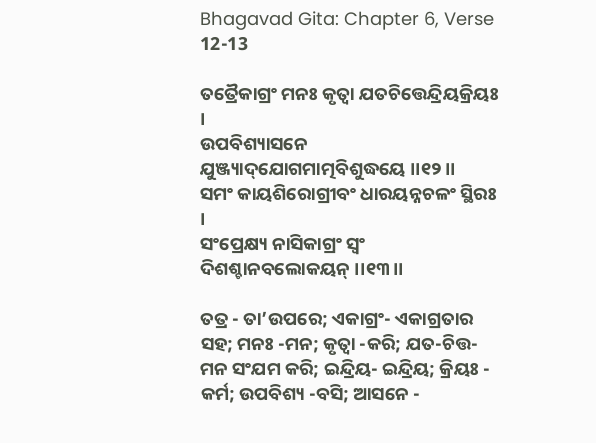Bhagavad Gita: Chapter 6, Verse 12-13

ତତ୍ରୈକାଗ୍ରଂ ମନଃ କୃତ୍ୱା ଯତଚିତ୍ତେନ୍ଦ୍ରିୟକ୍ରିୟଃ ।
ଉପବିଶ୍ୟାସନେ ଯୁଞ୍ଜ୍ୟାଦ୍‌ଯୋଗମାତ୍ମବିଶୁଦ୍ଧୟେ ।।୧୨।।
ସମଂ କାୟଶିରୋଗ୍ରୀବଂ ଧାରୟନ୍ନଚଳଂ ସ୍ଥିରଃ ।
ସଂପ୍ରେକ୍ଷ୍ୟ ନାସିକାଗ୍ରଂ ସ୍ୱଂ ଦିଶଶ୍ଚାନବଲୋକୟନ୍ ।।୧୩।।

ତତ୍ର - ତା’ଉପରେ; ଏକାଗ୍ରଂ- ଏକାଗ୍ରତାର ସହ; ମନଃ -ମନ; କୃତ୍ୱା -କରି; ଯତ-ଚିତ୍ତ-ମନ ସଂଯମ କରି; ଇନ୍ଦ୍ରିୟ- ଇନ୍ଦ୍ରିୟ; କ୍ରିୟଃ - କର୍ମ; ଉପବିଶ୍ୟ -ବସି; ଆସନେ -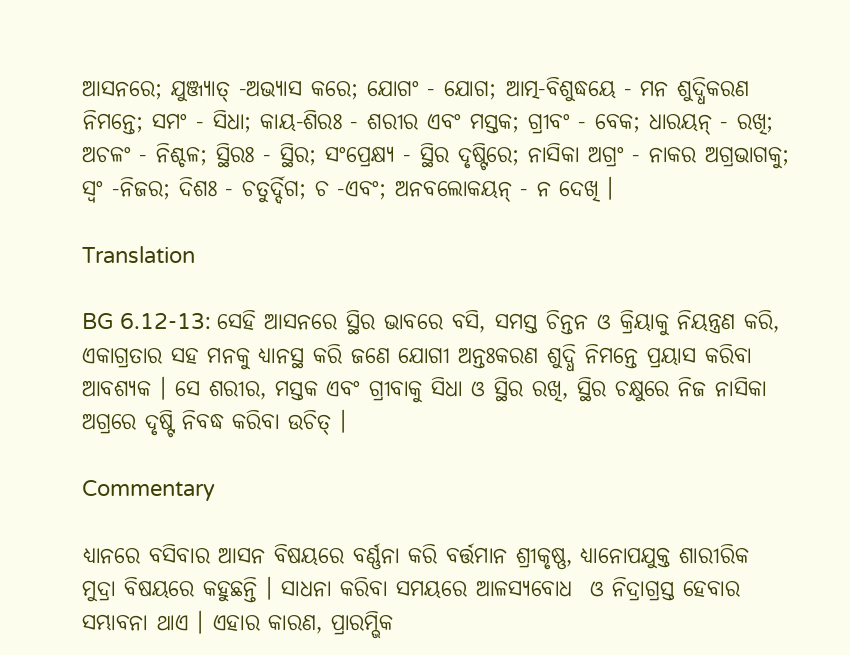ଆସନରେ; ଯୁଞ୍ଜ୍ୟାତ୍ -ଅଭ୍ୟାସ କରେ; ଯୋଗଂ - ଯୋଗ; ଆତ୍ମ-ବିଶୁଦ୍ଧୟେ - ମନ ଶୁଦ୍ଧିକରଣ ନିମନ୍ତେ; ସମଂ - ସିଧା; କାୟ-ଶିରଃ - ଶରୀର ଏବଂ ମସ୍ତକ; ଗ୍ରୀବଂ - ବେକ; ଧାରୟନ୍ - ରଖି; ଅଚଳଂ - ନିଶ୍ଚଳ; ସ୍ଥିରଃ - ସ୍ଥିର; ସଂପ୍ରେକ୍ଷ୍ୟ - ସ୍ଥିର ଦୃଷ୍ଟିରେ; ନାସିକା ଅଗ୍ରଂ - ନାକର ଅଗ୍ରଭାଗକୁ; ସ୍ୱଂ -ନିଜର; ଦିଶଃ - ଚତୁର୍ଦ୍ଦିଗ; ଚ -ଏବଂ; ଅନବଲୋକୟନ୍ - ନ ଦେଖି ।

Translation

BG 6.12-13: ସେହି ଆସନରେ ସ୍ଥିର ଭାବରେ ବସି, ସମସ୍ତ ଚିନ୍ତନ ଓ କ୍ରିୟାକୁ ନିୟନ୍ତ୍ରଣ କରି, ଏକାଗ୍ରତାର ସହ ମନକୁ ଧ୍ୟାନସ୍ଥ କରି ଜଣେ ଯୋଗୀ ଅନ୍ତଃକରଣ ଶୁଦ୍ଧି ନିମନ୍ତେ ପ୍ରୟାସ କରିବା ଆବଶ୍ୟକ । ସେ ଶରୀର, ମସ୍ତକ ଏବଂ ଗ୍ରୀବାକୁ ସିଧା ଓ ସ୍ଥିର ରଖି, ସ୍ଥିର ଚକ୍ଷୁରେ ନିଜ ନାସିକା ଅଗ୍ରରେ ଦୃଷ୍ଟି ନିବଦ୍ଧ କରିବା ଉଚିତ୍ ।

Commentary

ଧ୍ୟାନରେ ବସିବାର ଆସନ ବିଷୟରେ ବର୍ଣ୍ଣନା କରି ବର୍ତ୍ତମାନ ଶ୍ରୀକୃଷ୍ଣ, ଧ୍ୟାନୋପଯୁକ୍ତ ଶାରୀରିକ ମୁଦ୍ରା ବିଷୟରେ କହୁଛନ୍ତି । ସାଧନା କରିବା ସମୟରେ ଆଳସ୍ୟବୋଧ  ଓ ନିଦ୍ରାଗ୍ରସ୍ତ ହେବାର ସମ୍ଭାବନା ଥାଏ । ଏହାର କାରଣ, ପ୍ରାରମ୍ଭିକ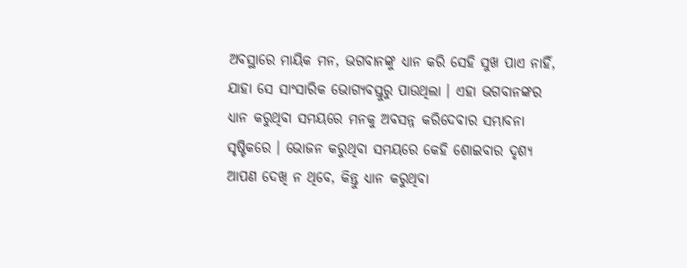ଅବସ୍ଥାରେ ମାୟିକ ମନ, ଭଗବାନଙ୍କୁ ଧ୍ୟାନ କରି ସେହି ସୁଖ ପାଏ ନାହିଁ, ଯାହା ସେ ସାଂସାରିକ ଭୋଗ୍ୟବସ୍ତୁରୁ ପାଉଥିଲା । ଏହା ଭଗବାନଙ୍କର ଧ୍ୟାନ କରୁଥିବା ସମୟରେ ମନକୁ ଅବସନ୍ନ କରିଦେବାର ସମ୍ଭାବନା ସୃଷ୍ଟିକରେ । ଭୋଜନ କରୁଥିବା ସମୟରେ କେହି ଶୋଇବାର ଦୃଶ୍ୟ ଆପଣ ଦେଖି ନ ଥିବେ, କିନ୍ତୁ ଧ୍ୟାନ କରୁଥିବା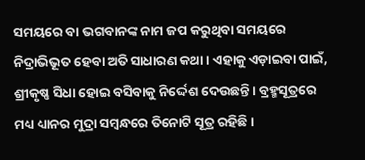ସମୟରେ ବା ଭଗବାନଙ୍କ ନାମ ଜପ କରୁଥିବା ସମୟରେ ନିଦ୍ରାଭିଭୂତ ହେବା ଅତି ସାଧାରଣ କଥା । ଏହାକୁ ଏଡ଼ାଇବା ପାଇଁ, ଶ୍ରୀକୃଷ୍ଣ ସିଧା ହୋଇ ବସିବାକୁ ନିର୍ଦ୍ଦେଶ ଦେଉଛନ୍ତି । ବ୍ରହ୍ମସୂତ୍ରରେ ମଧ୍ୟ ଧ୍ୟାନର ମୁଦ୍ରା ସମ୍ବନ୍ଧରେ ତିନୋଟି ସୂତ୍ର ରହିଛି ।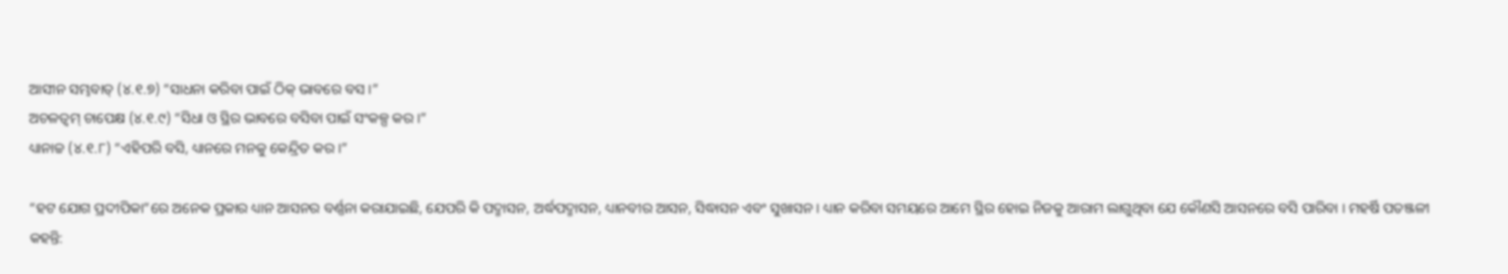ଆସୀନ ସମ୍ଭବାତ୍ (୪.୧.୭) “ସାଧନା କରିବା ପାଇଁ ଠିକ୍ ଭାବରେ ବସ ।”
ଅଚଳତ୍ୱମ୍ ଚାପେକ୍ଷ (୪.୧.୯) “ସିଧା ଓ ସ୍ଥିର ଭାବରେ ବସିବା ପାଇଁ ସଂକଳ୍ପ କର ।”
ଧ୍ୟାନାଚ୍ଚ (୪.୧.୮) “ଏହିପରି ବସି, ଧ୍ୟାନରେ ମନକୁ କେନ୍ଦ୍ରିତ କର ।”

“ହଟ ଯୋଗ ପ୍ରଦୀପିକା”ରେ ଅନେକ ପ୍ରକାର ଧ୍ୟାନ ଆସନର ବର୍ଣ୍ଣନା କରାଯାଇଛି, ଯେପରି କି ପଦ୍ମାସନ, ଅର୍ଦ୍ଧପଦ୍ମାସନ, ଧ୍ୟାନବୀର ଆସନ, ସିଦ୍ଧାସନ ଏବଂ ସୁଖାସନ । ଧ୍ୟାନ କରିବା ସମୟରେ ଆମେ ସ୍ଥିର ହୋଇ ନିଜକୁ ଆରାମ ଲାଗୁଥିବା ଯେ କୌଣସି ଆସନରେ ବସି ପାରିବା । ମହର୍ଷି ପତଞ୍ଜଳୀ କହନ୍ତି: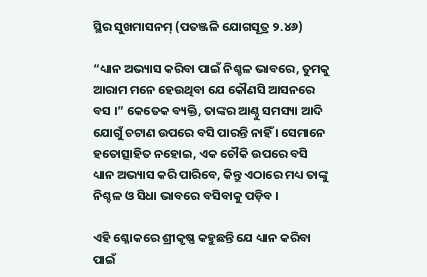ସ୍ଥିର ସୁଖମାସନମ୍ (ପତଞ୍ଜଳି ଯୋଗସୂତ୍ର ୨.୪୬)

“ଧ୍ୟାନ ଅଭ୍ୟାସ କରିବା ପାଇଁ ନିଶ୍ଚଳ ଭାବରେ, ତୁମକୁ ଆରାମ ମନେ ହେଉଥିବା ଯେ କୌଣସି ଆସନରେ ବସ ।” କେତେକ ବ୍ୟକ୍ତି, ତାଙ୍କର ଆଣ୍ଠୁ ସମସ୍ୟା ଆଦି ଯୋଗୁଁ ଚଟାଣ ଉପରେ ବସି ପାରନ୍ତି ନାହିଁ । ସେମାନେ ହତୋତ୍ସାହିତ ନହୋଇ, ଏକ ଚୌକି ଉପରେ ବସି ଧ୍ୟାନ ଅଭ୍ୟାସ କରି ପାରିବେ, କିନ୍ତୁ ଏଠାରେ ମଧ୍ୟ ତାଙ୍କୁ ନିଶ୍ଚଳ ଓ ସିଧା ଭାବରେ ବସିବାକୁ ପଡ଼ିବ ।

ଏହି ଶ୍ଳୋକରେ ଶ୍ରୀକୃଷ୍ଣ କହୁଛନ୍ତି ଯେ ଧ୍ୟାନ କରିବା ପାଇଁ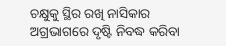ଚକ୍ଷୁକୁ ସ୍ଥିର ରଖି ନାସିକାର ଅଗ୍ରଭାଗରେ ଦୃଷ୍ଟି ନିବଦ୍ଧ କରିବା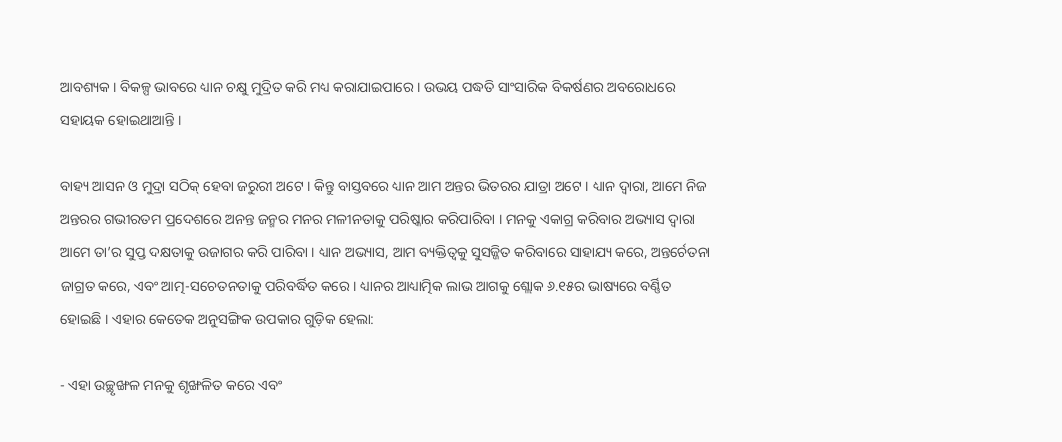ଆବଶ୍ୟକ । ବିକଳ୍ପ ଭାବରେ ଧ୍ୟାନ ଚକ୍ଷୁ ମୁଦ୍ରିତ କରି ମଧ୍ୟ କରାଯାଇପାରେ । ଉଭୟ ପଦ୍ଧତି ସାଂସାରିକ ବିକର୍ଷଣର ଅବରୋଧରେ ସହାୟକ ହୋଇଥାଆନ୍ତି ।

ବାହ୍ୟ ଆସନ ଓ ମୁଦ୍ରା ସଠିକ୍ ହେବା ଜରୁରୀ ଅଟେ । କିନ୍ତୁ ବାସ୍ତବରେ ଧ୍ୟାନ ଆମ ଅନ୍ତର ଭିତରର ଯାତ୍ରା ଅଟେ । ଧ୍ୟାନ ଦ୍ୱାରା, ଆମେ ନିଜ ଅନ୍ତରର ଗଭୀରତମ ପ୍ରଦେଶରେ ଅନନ୍ତ ଜନ୍ମର ମନର ମଳୀନତାକୁ ପରିଷ୍କାର କରିପାରିବା । ମନକୁ ଏକାଗ୍ର କରିବାର ଅଭ୍ୟାସ ଦ୍ୱାରା ଆମେ ତା’ର ସୁପ୍ତ ଦକ୍ଷତାକୁ ଉଜାଗର କରି ପାରିବା । ଧ୍ୟାନ ଅଭ୍ୟାସ, ଆମ ବ୍ୟକ୍ତିତ୍ୱକୁ ସୁସଜ୍ଜିତ କରିବାରେ ସାହାଯ୍ୟ କରେ, ଅନ୍ତର୍ଚେତନା ଜାଗ୍ରତ କରେ, ଏବଂ ଆତ୍ମ-ସଚେତନତାକୁ ପରିବର୍ଦ୍ଧିତ କରେ । ଧ୍ୟାନର ଆଧ୍ୟାତ୍ମିକ ଲାଭ ଆଗକୁ ଶ୍ଲୋକ ୬.୧୫ର ଭାଷ୍ୟରେ ବର୍ଣ୍ଣିତ ହୋଇଛି । ଏହାର କେତେକ ଅନୁସଙ୍ଗିକ ଉପକାର ଗୁଡ଼ିକ ହେଲା:

- ଏହା ଉଚ୍ଛୃଙ୍ଖଳ ମନକୁ ଶୃଙ୍ଖଳିତ କରେ ଏବଂ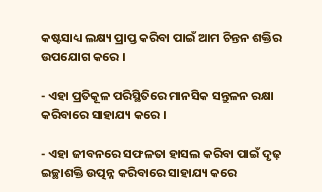କଷ୍ଟସାଧ୍ୟ ଲକ୍ଷ୍ୟ ପ୍ରାପ୍ତ କରିବା ପାଇଁ ଆମ ଚିନ୍ତନ ଶକ୍ତିର ଉପଯୋଗ କରେ ।

- ଏହା ପ୍ରତିକୂଳ ପରିସ୍ଥିତିରେ ମାନସିକ ସନ୍ତୁଳନ ରକ୍ଷା କରିବାରେ ସାହାଯ୍ୟ କରେ ।

- ଏହା ଜୀବନରେ ସଫଳତା ହାସଲ କରିବା ପାଇଁ ଦୃଢ଼ ଇଚ୍ଛାଶକ୍ତି ଉତ୍ପନ୍ନ କରିବାରେ ସାହାଯ୍ୟ କରେ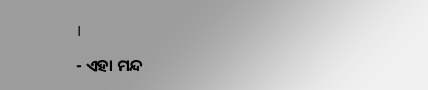।

- ଏହା ମନ୍ଦ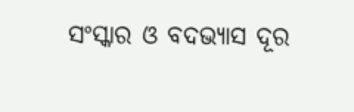ସଂସ୍କାର ଓ ବଦଭ୍ୟାସ ଦୂର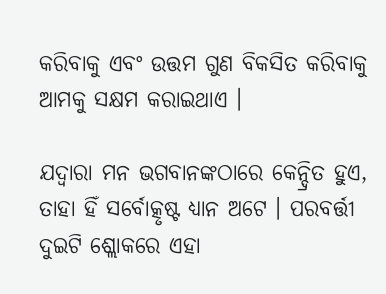କରିବାକୁ ଏବଂ ଉତ୍ତମ ଗୁଣ ବିକସିତ କରିବାକୁ ଆମକୁ ସକ୍ଷମ କରାଇଥାଏ ।

ଯଦ୍ୱାରା ମନ ଭଗବାନଙ୍କଠାରେ କେନ୍ଦ୍ରିତ ହୁଏ, ତାହା ହିଁ ସର୍ବୋତ୍କୃଷ୍ଟ ଧ୍ୟାନ ଅଟେ । ପରବର୍ତ୍ତୀ ଦୁଇଟି ଶ୍ଲୋକରେ ଏହା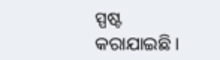ସ୍ପଷ୍ଟ କରାଯାଇଛି ।